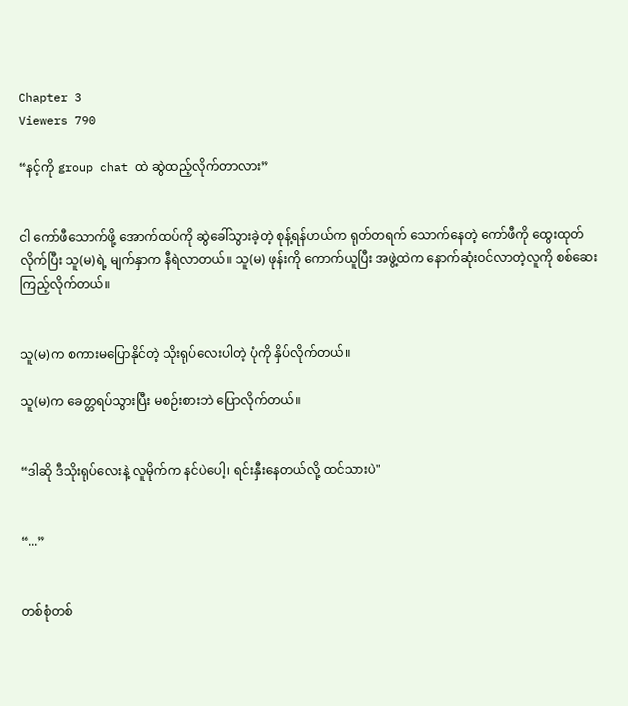Chapter 3
Viewers 790

“နင့်ကို group chat ထဲ ဆွဲထည့်လိုက်တာလား”


ငါ ကော်ဖီသောက်ဖို့ အောက်ထပ်ကို ဆွဲခေါ်သွားခဲ့တဲ့ စုန့်ရန်ဟယ်က ရုတ်တရက် သောက်နေတဲ့ ကော်ဖီကို ထွေးထုတ်လိုက်ပြီး သူ(မ)ရဲ့ မျက်နှာက နီရဲလာတယ်။ သူ(မ) ဖုန်းကို ကောက်ယူပြီး အဖွဲ့ထဲက နောက်ဆုံးဝင်လာတဲ့လူကို စစ်ဆေးကြည့်လိုက်တယ်။


သူ(မ)က စကားမပြောနိုင်တဲ့ သိုးရုပ်လေးပါတဲ့ ပုံကို နှိပ်လိုက်တယ်။

သူ(မ)က ခေတ္တရပ်သွားပြီး မစဉ်းစားဘဲ ပြောလိုက်တယ်။


“ဒါဆို ဒီသိုးရုပ်လေးနဲ့ လူမိုက်က နင်ပဲပေါ့၊ ရင်းနှီးနေတယ်လို့ ထင်သားပဲ"


“...”


တစ်စုံတစ်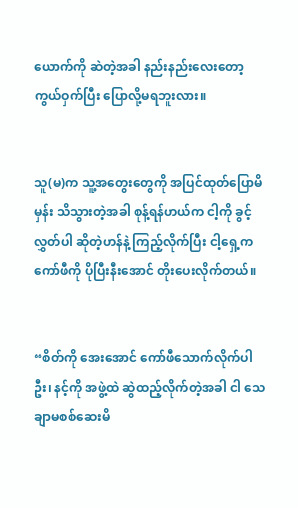ယောက်ကို ဆဲတဲ့အခါ နည်းနည်းလေးတော့ ကွယ်ဝှက်ပြီး ပြောလို့မရဘူးလား။


သူ(မ)က သူ့အတွေးတွေကို အပြင်ထုတ်ပြောမိမှန်း သိသွားတဲ့အခါ စုန့်ရန်ဟယ်က ငါ့ကို ခွင့်လွှတ်ပါ ဆိုတဲ့ဟန်နဲ့ ကြည့်လိုက်ပြီး ငါ့ရှေ့က ကော်ဖီကို ပိုပြီးနီးအောင် တိုးပေးလိုက်တယ်။


“စိတ်ကို အေးအောင် ကော်ဖီသောက်လိုက်ပါဦး၊ နင့်ကို အဖွဲ့ထဲ ဆွဲထည့်လိုက်တဲ့အခါ ငါ သေချာမစစ်ဆေးမိ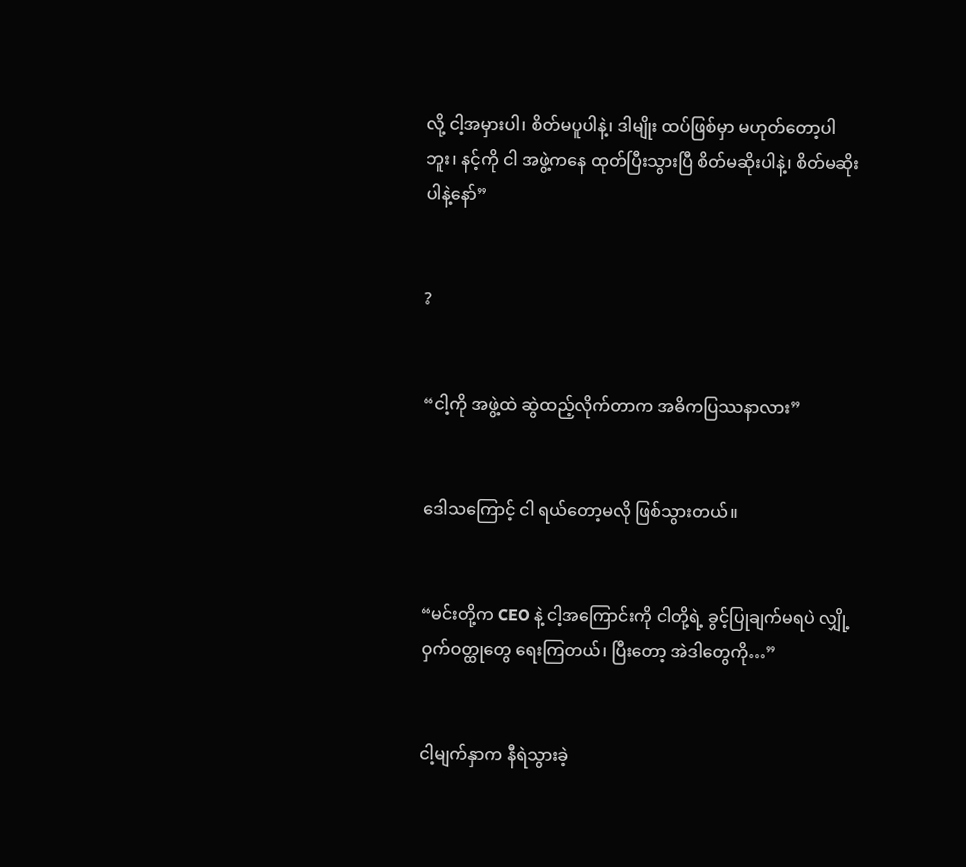လို့ ငါ့အမှားပါ၊ စိတ်မပူပါနဲ့၊ ဒါမျိုး ထပ်ဖြစ်မှာ မဟုတ်တော့ပါဘူး၊ နင့်ကို ငါ အဖွဲ့ကနေ ထုတ်ပြီးသွားပြီ စိတ်မဆိုးပါနဲ့၊ စိတ်မဆိုးပါနဲ့နော်”


?


“ငါ့ကို အဖွဲ့ထဲ ဆွဲထည့်လိုက်တာက အဓိကပြဿနာလား”


ဒေါသကြောင့် ငါ ရယ်တော့မလို ဖြစ်သွားတယ်။


“မင်းတို့က CEO နဲ့ ငါ့အကြောင်းကို ငါတို့ရဲ့ ခွင့်ပြုချက်မရပဲ လျှို့ဝှက်ဝတ္ထုတွေ ရေးကြတယ်၊ ပြီးတော့ အဲဒါတွေကို…”


ငါ့မျက်နှာက နီရဲသွားခဲ့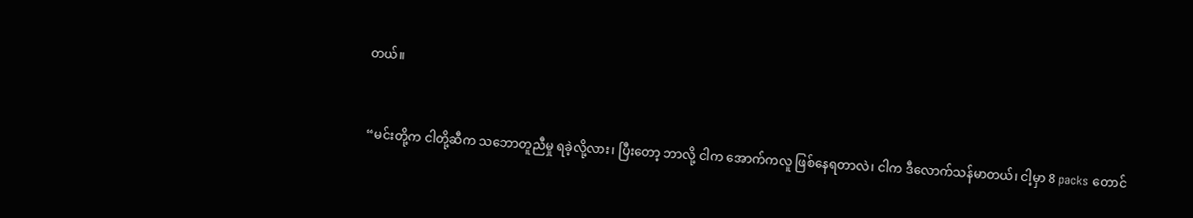တယ်။


“မင်းတို့က ငါတို့ဆီက သဘောတူညီမှု ရခဲ့လို့လား၊ ပြီးတော့ ဘာလို့ ငါက အောက်ကလူ ဖြစ်နေရတာလဲ၊ ငါက ဒီလောက်သန်မာတယ်၊ ငါ့မှာ 8 packs တောင်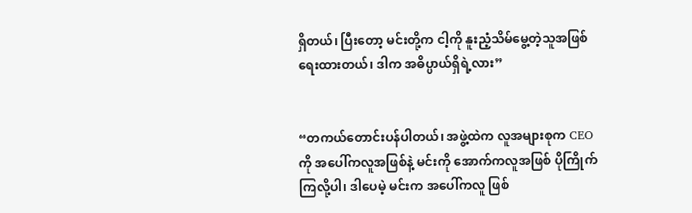ရှိတယ်၊ ပြီးတော့ မင်းတို့က ငါ့ကို နူးညံ့သိမ်မွေ့တဲ့သူအဖြစ် ရေးထားတယ်၊ ဒါက အဓိပ္ပာယ်ရှိရဲ့လား”


“တကယ်တောင်းပန်ပါတယ်၊ အဖွဲ့ထဲက လူအများစုက CEO ကို အပေါ်ကလူအဖြစ်နဲ့ မင်းကို အောက်ကလူအဖြစ် ပိုကြိုက်ကြလို့ပါ၊ ဒါပေမဲ့ မင်းက အပေါ်ကလူ ဖြစ်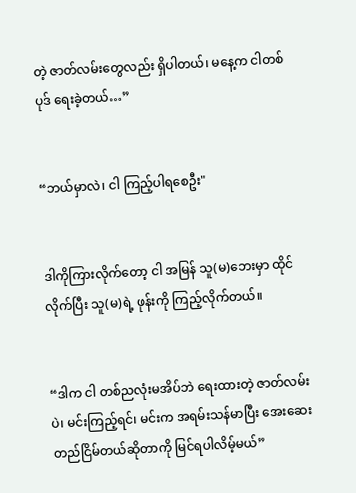တဲ့ ဇာတ်လမ်းတွေလည်း ရှိပါတယ်၊ မနေ့က ငါတစ်ပုဒ် ရေးခဲ့တယ်…”


“ဘယ်မှာလဲ၊ ငါ ကြည့်ပါရစေဦး"


ဒါကိုကြားလိုက်တော့ ငါ အမြန် သူ(မ)ဘေးမှာ ထိုင်လိုက်ပြီး သူ(မ)ရဲ့ ဖုန်းကို ကြည့်လိုက်တယ်။


“ဒါက ငါ တစ်ညလုံးမအိပ်ဘဲ ရေးထားတဲ့ ဇာတ်လမ်းပဲ၊ မင်းကြည့်ရင်၊ မင်းက အရမ်းသန်မာပြီး အေးဆေးတည်ငြိမ်တယ်ဆိုတာကို မြင်ရပါလိမ့်မယ်”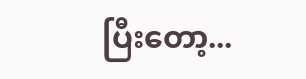ပြီးတော့...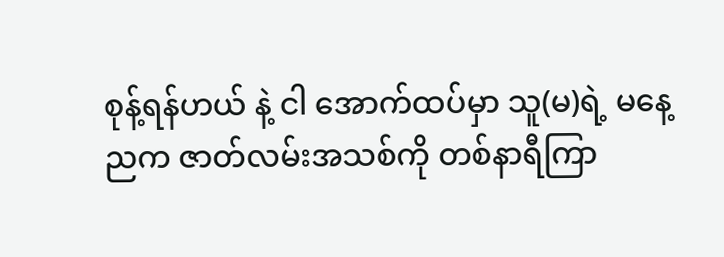စုန့်ရန်ဟယ် နဲ့ ငါ အောက်ထပ်မှာ သူ(မ)ရဲ့ မနေ့ညက ဇာတ်လမ်းအသစ်ကို တစ်နာရီကြာ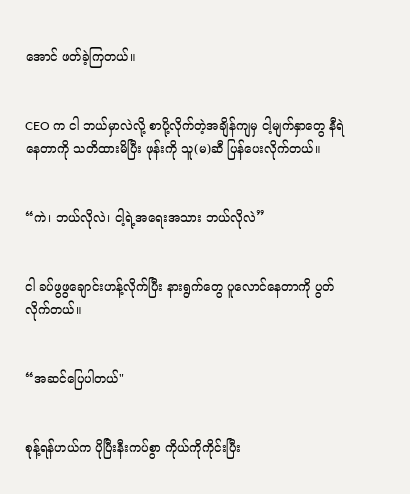အောင် ဖတ်ခဲ့ကြတယ်။


CEO က ငါ ဘယ်မှာလဲလို့ စာပို့လိုက်တဲ့အချိန်ကျမှ ငါ့မျက်နှာတွေ နီရဲနေတာကို သတိထားမိပြီး ဖုန်းကို သူ(မ)ဆီ ပြန်ပေးလိုက်တယ်။


“ကဲ၊ ဘယ်လိုလဲ၊ ငါ့ရဲ့အရေးအသား ဘယ်လိုလဲ”


ငါ ခပ်ဖွဖွချောင်းဟန့်လိုက်ပြီး နားရွက်တွေ ပူလောင်နေတာကို ပွတ်လိုက်တယ်။


“အဆင်ပြေပါတယ်"


စုန့်ရန်ဟယ်က ပိုပြီးနီးကပ်စွာ ကိုယ်ကိုကိုင်းပြီး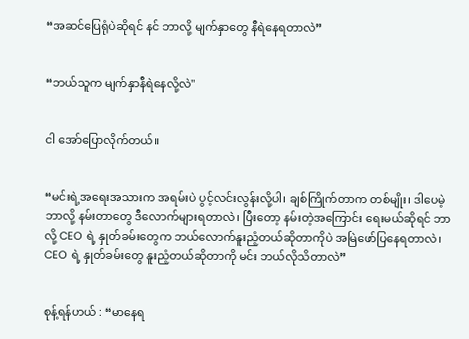“အဆင်ပြေရုံပဲဆိုရင် နင် ဘာလို့ မျက်နှာတွေ နီရဲနေရတာလဲ”


“ဘယ်သူက မျက်နှာနီရဲနေလို့လဲ"


ငါ အော်ပြောလိုက်တယ်။


“မင်းရဲ့အရေးအသားက အရမ်းပဲ ပွင့်လင်းလွန်းလို့ပါ၊ ချစ်ကြိုက်တာက တစ်မျိုး၊ ဒါပေမဲ့ ဘာလို့ နမ်းတာတွေ ဒီလောက်များရတာလဲ၊ ပြီးတော့ နမ်းတဲ့အကြောင်း ရေးမယ်ဆိုရင် ဘာလို့ CEO ရဲ့ နှုတ်ခမ်းတွေက ဘယ်လောက်နူးညံ့တယ်ဆိုတာကိုပဲ အမြဲဖော်ပြနေရတာလဲ၊ CEO ရဲ့ နှုတ်ခမ်းတွေ နူးညံ့တယ်ဆိုတာကို မင်း ဘယ်လိုသိတာလဲ”


စုန့်ရန်ဟယ် : “မာနေရ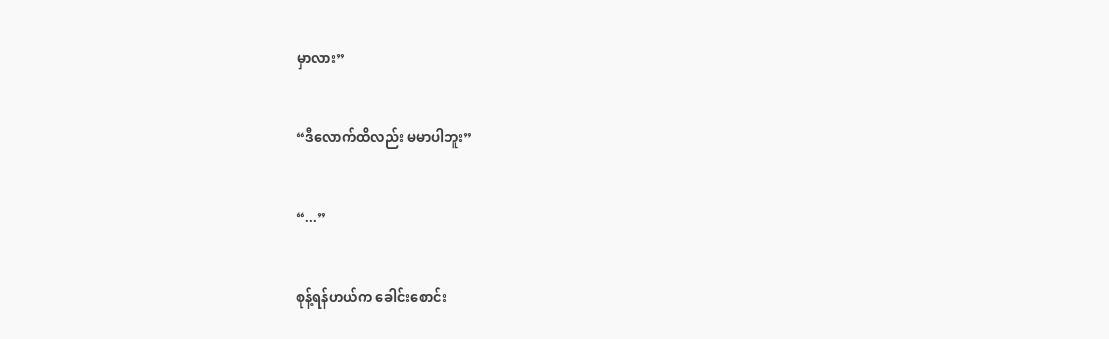မှာလား”


“ဒီလောက်ထိလည်း မမာပါဘူး”


“...”


စုန့်ရန်ဟယ်က ခေါင်းစောင်း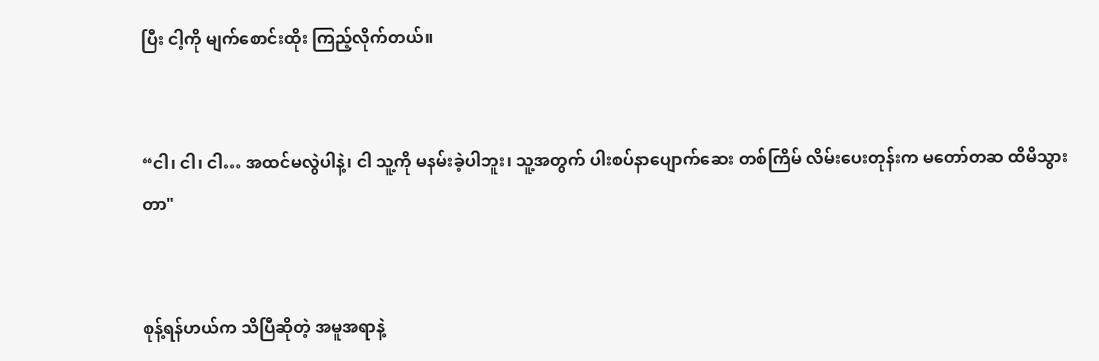ပြီး ငါ့ကို မျက်စောင်းထိုး ကြည့်လိုက်တယ်။


“ငါ၊ ငါ၊ ငါ… အထင်မလွဲပါနဲ့၊ ငါ သူ့ကို မနမ်းခဲ့ပါဘူး၊ သူ့အတွက် ပါးစပ်နာပျောက်ဆေး တစ်ကြိမ် လိမ်းပေးတုန်းက မတော်တဆ ထိမိသွားတာ"


စုန့်ရန်ဟယ်က သိပြီဆိုတဲ့ အမူအရာနဲ့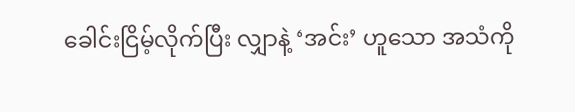ခေါင်းငြိမ့်လိုက်ပြီး လျှာနဲ့ ‘အင်း’ ဟူသော အသံကို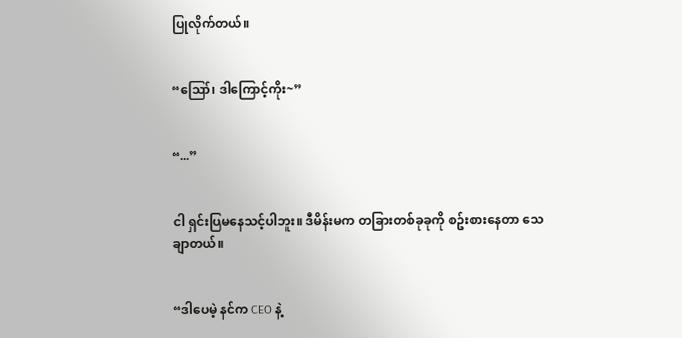ပြုလိုက်တယ်။


“ဪ၊ ဒါကြောင့်ကိုး~”


“...”


ငါ ရှင်းပြမနေသင့်ပါဘူး။ ဒီမိန်းမက တခြားတစ်ခုခုကို စဥ်းစားနေတာ သေချာတယ်။


“ဒါပေမဲ့ နင်က CEO နဲ့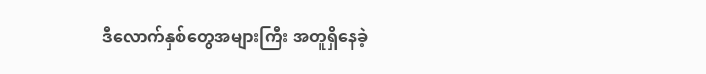ဒီလောက်နှစ်တွေအများကြီး အတူရှိနေခဲ့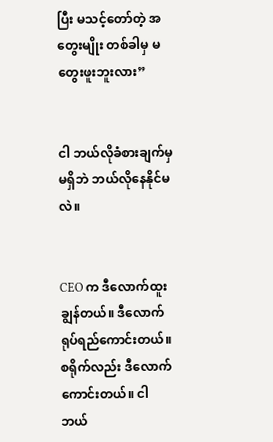ပြီး မသင့်တော်တဲ့ အတွေးမျိုး တစ်ခါမှ မတွေးဖူးဘူးလား”


ငါ ဘယ်လိုခံစားချက်မှ မရှိဘဲ ဘယ်လိုနေနိုင်မလဲ။


CEO က ဒီလောက်ထူးချွန်တယ်။ ဒီလောက်ရုပ်ရည်ကောင်းတယ်။ စရိုက်လည်း ဒီလောက်ကောင်းတယ်။ ငါ ဘယ်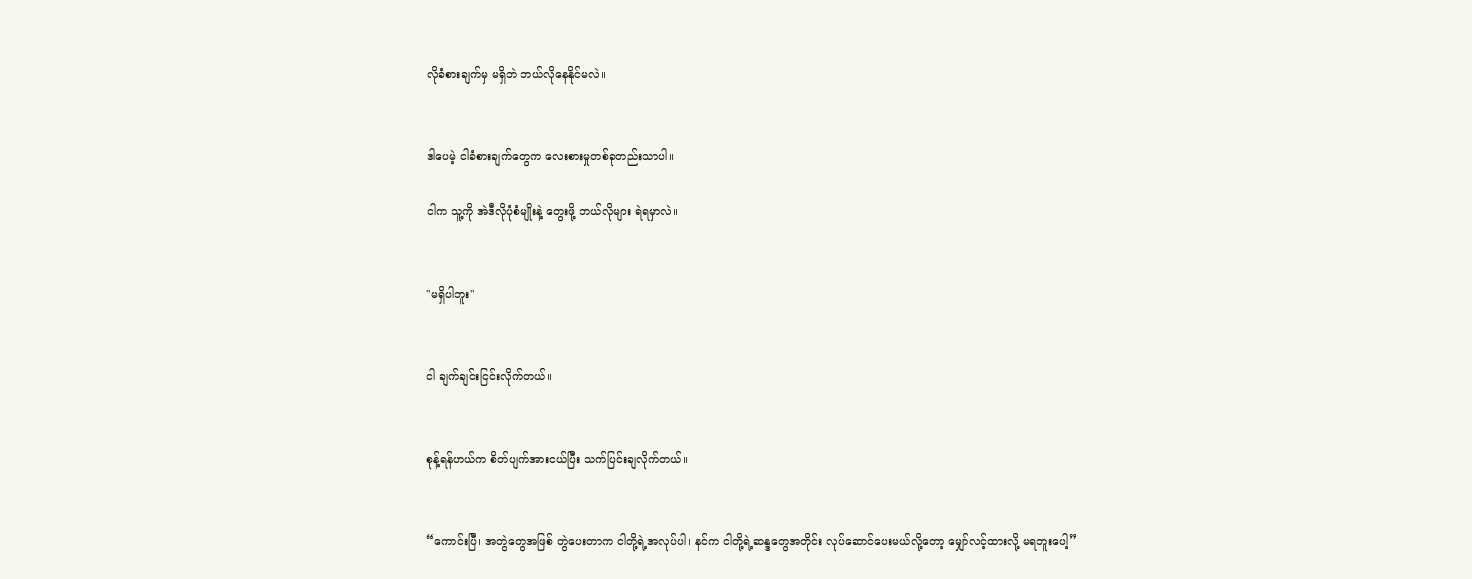လိုခံစားချက်မှ မရှိဘဲ ဘယ်လိုနေနိုင်မလဲ။


ဒါပေမဲ့ ငါခံစားချက်တွေက လေးစားမှုတစ်ခုတည်းသာပါ။

ငါက သူ့ကို အဲဒီလိုပုံစံမျိုးနဲ့ တွေးဖို့ ဘယ်လိုများ ရဲရမှာလဲ။


"မရှိပါဘူး"


ငါ ချက်ချင်းငြင်းလိုက်တယ်။


စုန့်ရန်ဟယ်က စိတ်ပျက်အားငယ်ပြီး သက်ပြင်းချလိုက်တယ်။


“ကောင်းပြီ၊ အတွဲတွေအဖြစ် တွဲပေးတာက ငါတို့ရဲ့အလုပ်ပါ၊ နင်က ငါတို့ရဲ့ဆန္ဒတွေအတိုင်း လုပ်ဆောင်ပေးမယ်လို့တော့ မျှော်လင့်ထားလို့ မရဘူးပေါ့”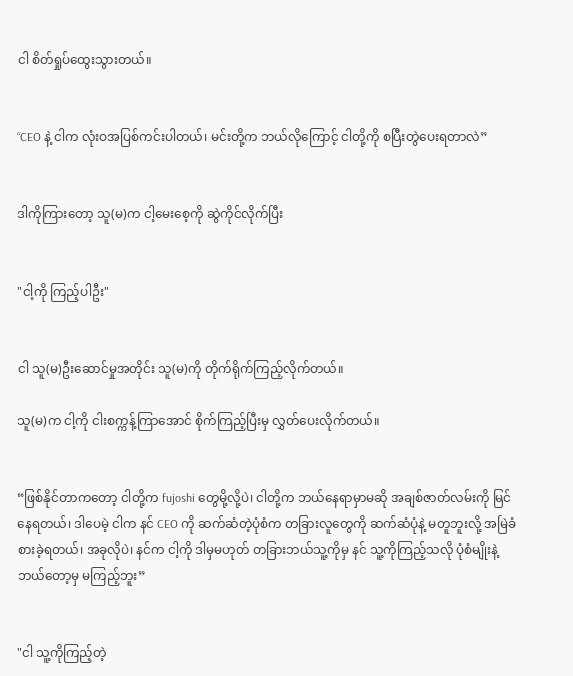ငါ စိတ်ရှုပ်ထွေးသွားတယ်။


“CEO နဲ့ ငါက လုံးဝအပြစ်ကင်းပါတယ်၊ မင်းတို့က ဘယ်လို‌ကြောင့် ငါတို့ကို စပြီးတွဲပေးရတာလဲ”


ဒါကိုကြားတော့ သူ(မ)က ငါ့မေးစေ့ကို ဆွဲကိုင်လိုက်ပြီး


"ငါ့ကို ကြည့်ပါဦး"


ငါ သူ(မ)ဦးဆောင်မှုအတိုင်း သူ(မ)ကို တိုက်ရိုက်ကြည့်လိုက်တယ်။

သူ(မ)က ငါ့ကို ငါးစက္ကန့်ကြာအောင် စိုက်ကြည့်ပြီးမှ လွှတ်ပေးလိုက်တယ်။


“ဖြစ်နိုင်တာကတော့ ငါတို့က fujoshi တွေမို့လို့ပဲ၊ ငါတို့က ဘယ်နေရာမှာမဆို အချစ်ဇာတ်လမ်းကို မြင်နေရတယ်၊ ဒါပေမဲ့ ငါက နင် CEO ကို ဆက်ဆံတဲ့ပုံစံက တခြားလူတွေကို ဆက်ဆံပုံနဲ့ မတူဘူးလို့ အမြဲခံစားခဲ့ရတယ်၊ အခုလိုပဲ၊ နင်က ငါ့ကို ဒါမှမဟုတ် တခြားဘယ်သူ့ကိုမှ နင် သူ့ကိုကြည့်သလို ပုံစံမျိုးနဲ့ ဘယ်တော့မှ မကြည့်ဘူး”


"ငါ သူ့ကိုကြည့်တဲ့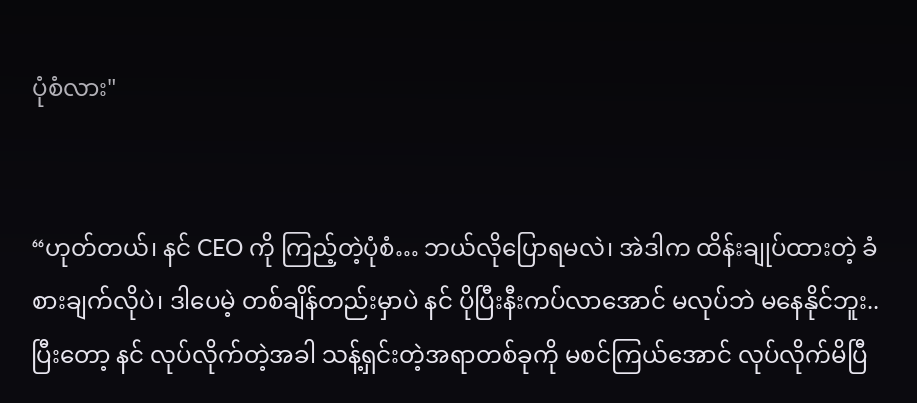ပုံစံလား"


“ဟုတ်တယ်၊ နင် CEO ကို ကြည့်တဲ့ပုံစံ… ဘယ်လိုပြောရမလဲ၊ အဲဒါက ထိန်းချုပ်ထားတဲ့ ခံစားချက်လိုပဲ၊ ဒါပေမဲ့ တစ်ချိန်တည်းမှာပဲ နင် ပိုပြီးနီးကပ်လာအောင် မလုပ်ဘဲ မနေနိုင်ဘူး.. ပြီးတော့ နင် လုပ်လိုက်တဲ့အခါ သန့်ရှင်းတဲ့အရာတစ်ခုကို မစင်ကြယ်အောင် လုပ်လိုက်မိပြီ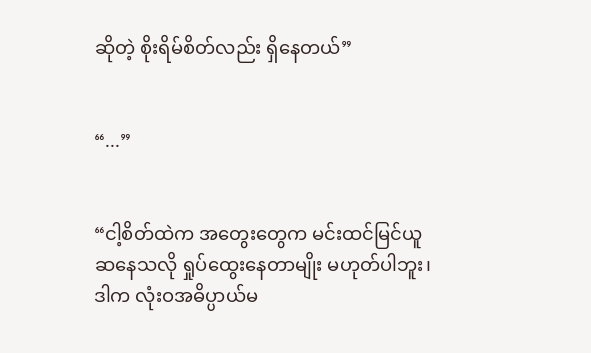ဆိုတဲ့ စိုးရိမ်စိတ်လည်း ရှိနေတယ်”


“...”


“ငါ့စိတ်ထဲက အတွေးတွေက မင်းထင်မြင်ယူဆနေသလို ရှုပ်ထွေးနေတာမျိုး မဟုတ်ပါဘူး၊ ဒါက လုံးဝအဓိပ္ပာယ်မ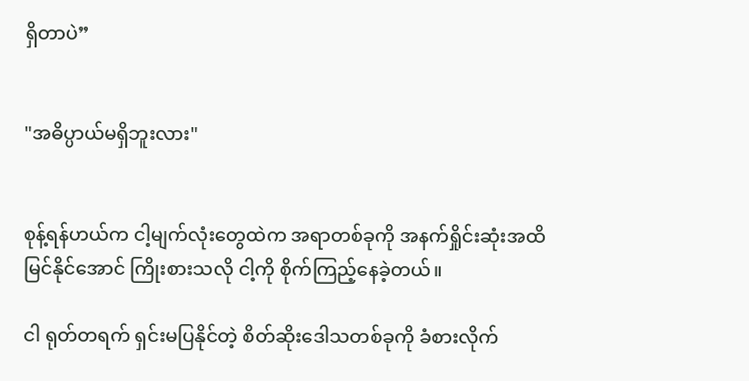ရှိတာပဲ”


"အဓိပ္ပာယ်မရှိဘူးလား"


စုန့်ရန်ဟယ်က ငါ့မျက်လုံးတွေထဲက အရာတစ်ခုကို အနက်ရှိုင်းဆုံးအထိ မြင်နိုင်အောင် ကြိုးစားသလို ငါ့ကို စိုက်ကြည့်နေခဲ့တယ်။

ငါ ရုတ်တရက် ရှင်းမပြနိုင်တဲ့ စိတ်ဆိုးဒေါသတစ်ခုကို ခံစားလိုက်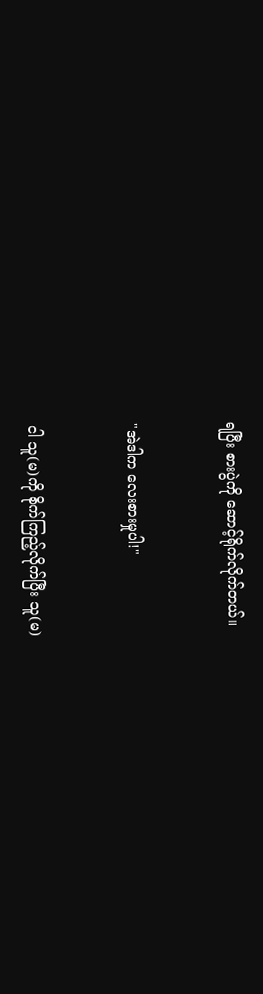ရပြီး စားပွဲကို ဆောင့်ရိုက်လိုက်တယ်။


"အဲဒါက လေးစားမှုပါ!"


ငါ သူ(မ)ကို စိုက်ကြည့်လိုက်ပြီး သူ(မ)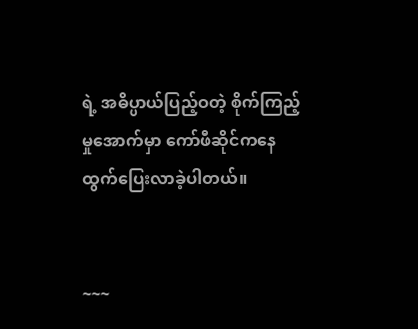ရဲ့ အဓိပ္ပာယ်ပြည့်ဝတဲ့ စိုက်ကြည့်မှုအောက်မှာ ကော်ဖီဆိုင်ကနေ ထွက်ပြေးလာခဲ့ပါတယ်။


~~~